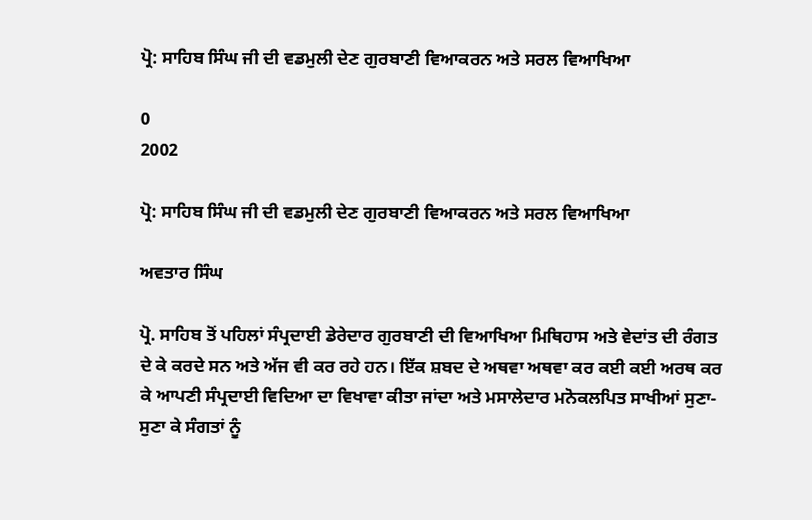ਪ੍ਰੋ: ਸਾਹਿਬ ਸਿੰਘ ਜੀ ਦੀ ਵਡਮੁਲੀ ਦੇਣ ਗੁਰਬਾਣੀ ਵਿਆਕਰਨ ਅਤੇ ਸਰਲ ਵਿਆਖਿਆ

0
2002

ਪ੍ਰੋ: ਸਾਹਿਬ ਸਿੰਘ ਜੀ ਦੀ ਵਡਮੁਲੀ ਦੇਣ ਗੁਰਬਾਣੀ ਵਿਆਕਰਨ ਅਤੇ ਸਰਲ ਵਿਆਖਿਆ

ਅਵਤਾਰ ਸਿੰਘ

ਪ੍ਰੋ. ਸਾਹਿਬ ਤੋਂ ਪਹਿਲਾਂ ਸੰਪ੍ਰਦਾਈ ਡੇਰੇਦਾਰ ਗੁਰਬਾਣੀ ਦੀ ਵਿਆਖਿਆ ਮਿਥਿਹਾਸ ਅਤੇ ਵੇਦਾਂਤ ਦੀ ਰੰਗਤ ਦੇ ਕੇ ਕਰਦੇ ਸਨ ਅਤੇ ਅੱਜ ਵੀ ਕਰ ਰਹੇ ਹਨ। ਇੱਕ ਸ਼ਬਦ ਦੇ ਅਥਵਾ ਅਥਵਾ ਕਰ ਕਈ ਕਈ ਅਰਥ ਕਰ ਕੇ ਆਪਣੀ ਸੰਪ੍ਰਦਾਈ ਵਿਦਿਆ ਦਾ ਵਿਖਾਵਾ ਕੀਤਾ ਜਾਂਦਾ ਅਤੇ ਮਸਾਲੇਦਾਰ ਮਨੋਕਲਪਿਤ ਸਾਖੀਆਂ ਸੁਣਾ-ਸੁਣਾ ਕੇ ਸੰਗਤਾਂ ਨੂੰ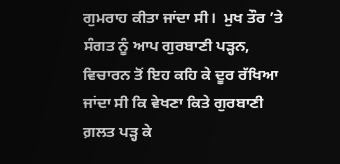ਗੁਮਰਾਹ ਕੀਤਾ ਜਾਂਦਾ ਸੀ।  ਮੁਖ ਤੌਰ ’ਤੇ ਸੰਗਤ ਨੂੰ ਆਪ ਗੁਰਬਾਣੀ ਪੜ੍ਹਨ, ਵਿਚਾਰਨ ਤੋਂ ਇਹ ਕਹਿ ਕੇ ਦੂਰ ਰੱਖਿਆ ਜਾਂਦਾ ਸੀ ਕਿ ਵੇਖਣਾ ਕਿਤੇ ਗੁਰਬਾਣੀ ਗ਼ਲਤ ਪੜ੍ਹ ਕੇ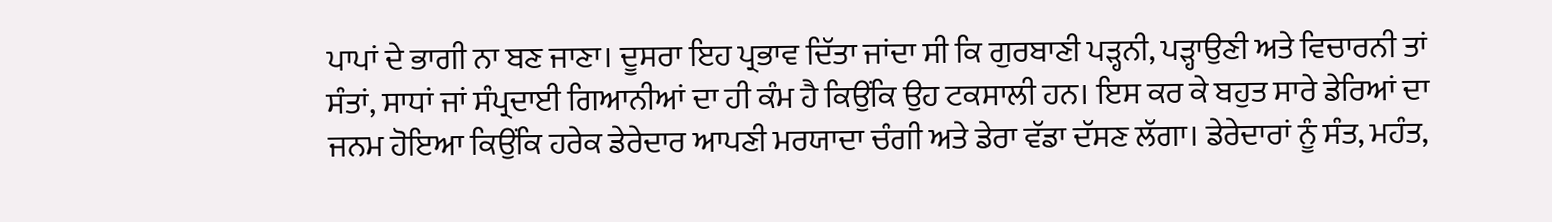ਪਾਪਾਂ ਦੇ ਭਾਗੀ ਨਾ ਬਣ ਜਾਣਾ। ਦੂਸਰਾ ਇਹ ਪ੍ਰਭਾਵ ਦਿੱਤਾ ਜਾਂਦਾ ਸੀ ਕਿ ਗੁਰਬਾਣੀ ਪੜ੍ਹਨੀ, ਪੜ੍ਹਾਉਣੀ ਅਤੇ ਵਿਚਾਰਨੀ ਤਾਂ ਸੰਤਾਂ, ਸਾਧਾਂ ਜਾਂ ਸੰਪ੍ਰਦਾਈ ਗਿਆਨੀਆਂ ਦਾ ਹੀ ਕੰਮ ਹੈ ਕਿਉਂਕਿ ਉਹ ਟਕਸਾਲੀ ਹਨ। ਇਸ ਕਰ ਕੇ ਬਹੁਤ ਸਾਰੇ ਡੇਰਿਆਂ ਦਾ ਜਨਮ ਹੋਇਆ ਕਿਉਂਕਿ ਹਰੇਕ ਡੇਰੇਦਾਰ ਆਪਣੀ ਮਰਯਾਦਾ ਚੰਗੀ ਅਤੇ ਡੇਰਾ ਵੱਡਾ ਦੱਸਣ ਲੱਗਾ। ਡੇਰੇਦਾਰਾਂ ਨੂੰ ਸੰਤ, ਮਹੰਤ,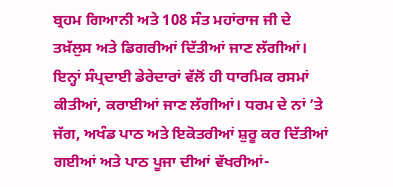ਬ੍ਰਹਮ ਗਿਆਨੀ ਅਤੇ 108 ਸੰਤ ਮਹਾਂਰਾਜ ਜੀ ਦੇ ਤਖ਼ੱਲੁਸ ਅਤੇ ਡਿਗਰੀਆਂ ਦਿੱਤੀਆਂ ਜਾਣ ਲੱਗੀਆਂ। ਇਨ੍ਹਾਂ ਸੰਪ੍ਰਦਾਈ ਡੇਰੇਦਾਰਾਂ ਵੱਲੋਂ ਹੀ ਧਾਰਮਿਕ ਰਸਮਾਂ ਕੀਤੀਆਂ, ਕਰਾਈਆਂ ਜਾਣ ਲੱਗੀਆਂ। ਧਰਮ ਦੇ ਨਾਂ ’ਤੇ ਜੱਗ, ਅਖੰਡ ਪਾਠ ਅਤੇ ਇਕੋਤਰੀਆਂ ਸ਼ੁਰੂ ਕਰ ਦਿੱਤੀਆਂ ਗਈਆਂ ਅਤੇ ਪਾਠ ਪੂਜਾ ਦੀਆਂ ਵੱਖਰੀਆਂ-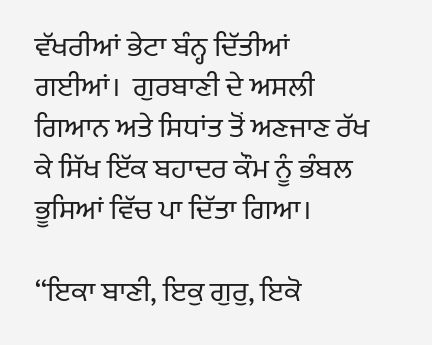ਵੱਖਰੀਆਂ ਭੇਟਾ ਬੰਨ੍ਹ ਦਿੱਤੀਆਂ ਗਈਆਂ।  ਗੁਰਬਾਣੀ ਦੇ ਅਸਲੀ ਗਿਆਨ ਅਤੇ ਸਿਧਾਂਤ ਤੋਂ ਅਣਜਾਣ ਰੱਖ ਕੇ ਸਿੱਖ ਇੱਕ ਬਹਾਦਰ ਕੌਮ ਨੂੰ ਭੰਬਲ ਭੂਸਿਆਂ ਵਿੱਚ ਪਾ ਦਿੱਤਾ ਗਿਆ।

‘‘ਇਕਾ ਬਾਣੀ, ਇਕੁ ਗੁਰੁ, ਇਕੋ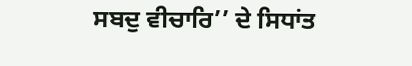ਸਬਦੁ ਵੀਚਾਰਿ’’ ਦੇ ਸਿਧਾਂਤ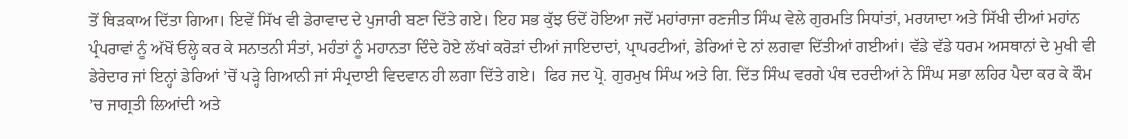ਤੋਂ ਥਿੜਕਾਅ ਦਿੱਤਾ ਗਿਆ। ਇਵੇਂ ਸਿੱਖ ਵੀ ਡੇਰਾਵਾਦ ਦੇ ਪੁਜਾਰੀ ਬਣਾ ਦਿੱਤੇ ਗਏ। ਇਹ ਸਭ ਕੁੱਝ ਓਦੋਂ ਹੋਇਆ ਜਦੋਂ ਮਹਾਂਰਾਜਾ ਰਣਜੀਤ ਸਿੰਘ ਵੇਲੇ ਗੁਰਮਤਿ ਸਿਧਾਂਤਾਂ, ਮਰਯਾਦਾ ਅਤੇ ਸਿੱਖੀ ਦੀਆਂ ਮਹਾਂਨ ਪ੍ਰੰਪਰਾਵਾਂ ਨੂੰ ਅੱਖੋਂ ਓਲ੍ਹੇ ਕਰ ਕੇ ਸਨਾਤਨੀ ਸੰਤਾਂ, ਮਹੰਤਾਂ ਨੂੰ ਮਹਾਨਤਾ ਦਿੰਦੇ ਹੋਏ ਲੱਖਾਂ ਕਰੋੜਾਂ ਦੀਆਂ ਜਾਇਦਾਦਾਂ, ਪ੍ਰਾਪਰਟੀਆਂ, ਡੇਰਿਆਂ ਦੇ ਨਾਂ ਲਗਵਾ ਦਿੱਤੀਆਂ ਗਈਆਂ। ਵੱਡੇ ਵੱਡੇ ਧਰਮ ਅਸਥਾਨਾਂ ਦੇ ਮੁਖੀ ਵੀ ਡੇਰੇਦਾਰ ਜਾਂ ਇਨ੍ਹਾਂ ਡੇਰਿਆਂ ’ਚੋਂ ਪੜ੍ਹੇ ਗਿਆਨੀ ਜਾਂ ਸੰਪ੍ਰਦਾਈ ਵਿਦਵਾਨ ਹੀ ਲਗਾ ਦਿੱਤੇ ਗਏ।  ਫਿਰ ਜਦ ਪ੍ਰੋ. ਗੁਰਮੁਖ ਸਿੰਘ ਅਤੇ ਗਿ. ਦਿੱਤ ਸਿੰਘ ਵਰਗੇ ਪੰਥ ਦਰਦੀਆਂ ਨੇ ਸਿੰਘ ਸਭਾ ਲਹਿਰ ਪੈਦਾ ਕਰ ਕੇ ਕੌਮ ’ਚ ਜਾਗ੍ਰਤੀ ਲਿਆਂਦੀ ਅਤੇ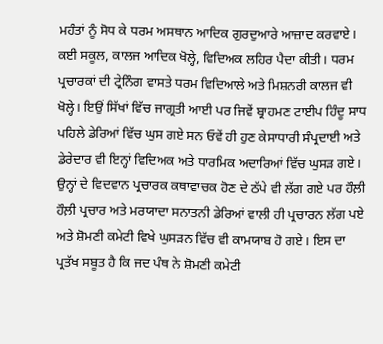ਮਹੰਤਾਂ ਨੂੰ ਸੋਧ ਕੇ ਧਰਮ ਅਸਥਾਨ ਆਦਿਕ ਗੁਰਦੁਆਰੇ ਆਜ਼ਾਦ ਕਰਵਾਏ। ਕਈ ਸਕੂਲ, ਕਾਲਜ ਆਦਿਕ ਖੋਲ੍ਹੇ, ਵਿਦਿਅਕ ਲਹਿਰ ਪੈਦਾ ਕੀਤੀ। ਧਰਮ ਪ੍ਰਚਾਰਕਾਂ ਦੀ ਟ੍ਰੇਨਿੰਗ ਵਾਸਤੇ ਧਰਮ ਵਿਦਿਆਲੇ ਅਤੇ ਮਿਸ਼ਨਰੀ ਕਾਲਜ ਵੀ ਖੋਲ੍ਹੇ। ਇਉਂ ਸਿੱਖਾਂ ਵਿੱਚ ਜਾਗ੍ਰਤੀ ਆਈ ਪਰ ਜਿਵੇਂ ਬ੍ਰਾਹਮਣ ਟਾਈਪ ਹਿੰਦੂ ਸਾਧ ਪਹਿਲੇ ਡੇਰਿਆਂ ਵਿੱਚ ਘੁਸ ਗਏ ਸਨ ਓਵੇਂ ਹੀ ਹੁਣ ਕੇਸਾਧਾਰੀ ਸੰਪ੍ਰਦਾਈ ਅਤੇ ਡੇਰੇਦਾਰ ਵੀ ਇਨ੍ਹਾਂ ਵਿਦਿਅਕ ਅਤੇ ਧਾਰਮਿਕ ਅਦਾਰਿਆਂ ਵਿੱਚ ਘੁਸੜ ਗਏ। ਉਨ੍ਹਾਂ ਦੇ ਵਿਦਵਾਨ ਪ੍ਰਚਾਰਕ ਕਥਾਵਾਚਕ ਹੋਣ ਦੇ ਠੱਪੇ ਵੀ ਲੱਗ ਗਏ ਪਰ ਹੌਲ਼ੀ ਹੌਲ਼ੀ ਪ੍ਰਚਾਰ ਅਤੇ ਮਰਯਾਦਾ ਸਨਾਤਨੀ ਡੇਰਿਆਂ ਵਾਲੀ ਹੀ ਪ੍ਰਚਾਰਨ ਲੱਗ ਪਏ ਅਤੇ ਸ਼ੋਮਣੀ ਕਮੇਟੀ ਵਿਖੇ ਘੁਸੜਨ ਵਿੱਚ ਵੀ ਕਾਮਯਾਬ ਹੋ ਗਏ। ਇਸ ਦਾ ਪ੍ਰਤੱਖ ਸਬੂਤ ਹੈ ਕਿ ਜਦ ਪੰਥ ਨੇ ਸ਼ੋਮਣੀ ਕਮੇਟੀ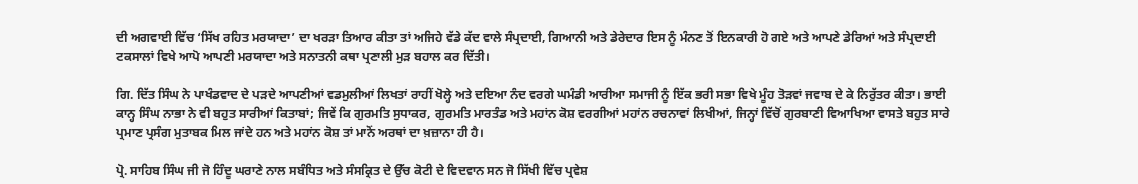ਦੀ ਅਗਵਾਈ ਵਿੱਚ ‘ਸਿੱਖ ਰਹਿਤ ਮਰਯਾਦਾ’ ਦਾ ਖਰੜਾ ਤਿਆਰ ਕੀਤਾ ਤਾਂ ਅਜਿਹੇ ਵੱਡੇ ਕੱਦ ਵਾਲੇ ਸੰਪ੍ਰਦਾਈ, ਗਿਆਨੀ ਅਤੇ ਡੇਰੇਦਾਰ ਇਸ ਨੂੰ ਮੰਨਣ ਤੋਂ ਇਨਕਾਰੀ ਹੋ ਗਏ ਅਤੇ ਆਪਣੇ ਡੇਰਿਆਂ ਅਤੇ ਸੰਪ੍ਰਦਾਈ ਟਕਸਾਲਾਂ ਵਿਖੇ ਆਪੋ ਆਪਣੀ ਮਰਯਾਦਾ ਅਤੇ ਸਨਾਤਨੀ ਕਥਾ ਪ੍ਰਣਾਲੀ ਮੁੜ ਬਹਾਲ ਕਰ ਦਿੱਤੀ।

ਗਿ. ਦਿੱਤ ਸਿੰਘ ਨੇ ਪਾਖੰਡਵਾਦ ਦੇ ਪੜਦੇ ਆਪਣੀਆਂ ਵਡਮੁਲੀਆਂ ਲਿਖਤਾਂ ਰਾਹੀਂ ਖੋਲ੍ਹੇ ਅਤੇ ਦਇਆ ਨੰਦ ਵਰਗੇ ਘਮੰਡੀ ਆਰੀਆ ਸਮਾਜੀ ਨੂੰ ਇੱਕ ਭਰੀ ਸਭਾ ਵਿਖੇ ਮੂੰਹ ਤੋੜਵਾਂ ਜਵਾਬ ਦੇ ਕੇ ਨਿਰੁੱਤਰ ਕੀਤਾ। ਭਾਈ ਕਾਨ੍ਹ ਸਿੰਘ ਨਾਭਾ ਨੇ ਵੀ ਬਹੁਤ ਸਾਰੀਆਂ ਕਿਤਾਬਾਂ; ਜਿਵੇਂ ਕਿ ਗੁਰਮਤਿ ਸੁਧਾਕਰ, ਗੁਰਮਤਿ ਮਾਰਤੰਡ ਅਤੇ ਮਹਾਂਨ ਕੋਸ਼ ਵਰਗੀਆਂ ਮਹਾਂਨ ਰਚਨਾਵਾਂ ਲਿਖੀਆਂ, ਜਿਨ੍ਹਾਂ ਵਿੱਚੋਂ ਗੁਰਬਾਣੀ ਵਿਆਖਿਆ ਵਾਸਤੇ ਬਹੁਤ ਸਾਰੇ ਪ੍ਰਮਾਣ ਪ੍ਰਸੰਗ ਮੁਤਾਬਕ ਮਿਲ ਜਾਂਦੇ ਹਨ ਅਤੇ ਮਹਾਂਨ ਕੋਸ਼ ਤਾਂ ਮਾਨੋਂ ਅਰਥਾਂ ਦਾ ਖ਼ਜ਼ਾਨਾ ਹੀ ਹੈ।

ਪ੍ਰੋ. ਸਾਹਿਬ ਸਿੰਘ ਜੀ ਜੋ ਹਿੰਦੂ ਘਰਾਣੇ ਨਾਲ ਸਬੰਧਿਤ ਅਤੇ ਸੰਸਕ੍ਰਿਤ ਦੇ ਉੱਚ ਕੋਟੀ ਦੇ ਵਿਦਵਾਨ ਸਨ ਜੋ ਸਿੱਖੀ ਵਿੱਚ ਪ੍ਰਵੇਸ਼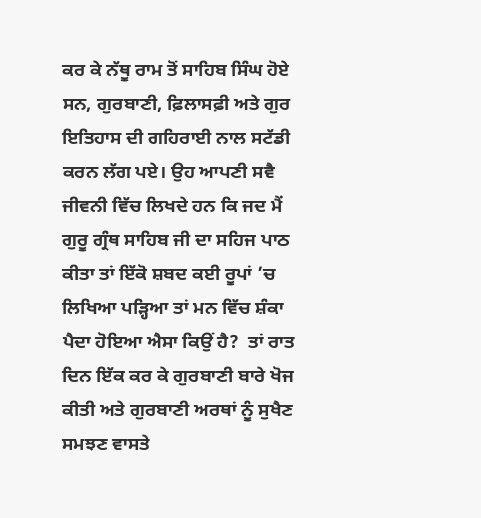ਕਰ ਕੇ ਨੱਥੂ ਰਾਮ ਤੋਂ ਸਾਹਿਬ ਸਿੰਘ ਹੋਏ ਸਨ, ਗੁਰਬਾਣੀ, ਫ਼ਿਲਾਸਫ਼ੀ ਅਤੇ ਗੁਰ ਇਤਿਹਾਸ ਦੀ ਗਹਿਰਾਈ ਨਾਲ ਸਟੱਡੀ ਕਰਨ ਲੱਗ ਪਏ। ਉਹ ਆਪਣੀ ਸਵੈ ਜੀਵਨੀ ਵਿੱਚ ਲਿਖਦੇ ਹਨ ਕਿ ਜਦ ਮੈਂ ਗੁਰੂ ਗ੍ਰੰਥ ਸਾਹਿਬ ਜੀ ਦਾ ਸਹਿਜ ਪਾਠ ਕੀਤਾ ਤਾਂ ਇੱਕੋ ਸ਼ਬਦ ਕਈ ਰੂਪਾਂ ’ਚ ਲਿਖਿਆ ਪੜ੍ਹਿਆ ਤਾਂ ਮਨ ਵਿੱਚ ਸ਼ੰਕਾ ਪੈਦਾ ਹੋਇਆ ਐਸਾ ਕਿਉਂ ਹੈ?  ਤਾਂ ਰਾਤ ਦਿਨ ਇੱਕ ਕਰ ਕੇ ਗੁਰਬਾਣੀ ਬਾਰੇ ਖੋਜ ਕੀਤੀ ਅਤੇ ਗੁਰਬਾਣੀ ਅਰਥਾਂ ਨੂੰ ਸੁਖੈਣ ਸਮਝਣ ਵਾਸਤੇ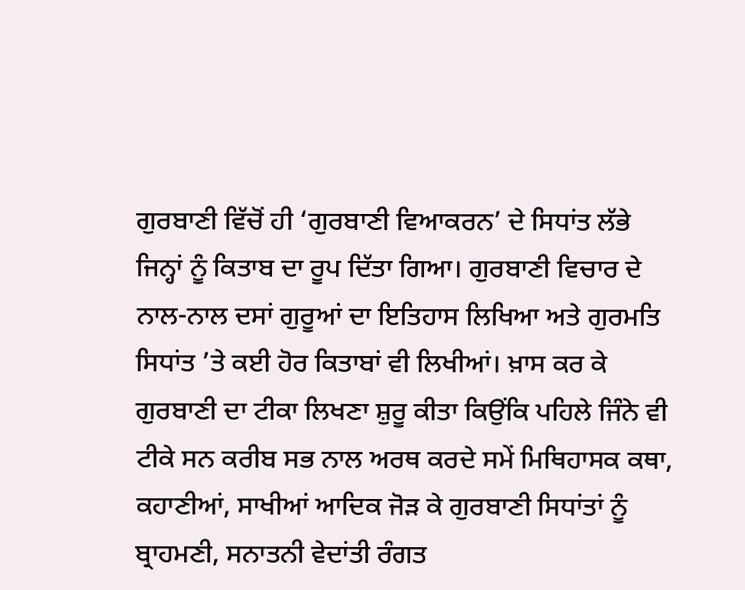ਗੁਰਬਾਣੀ ਵਿੱਚੋਂ ਹੀ ‘ਗੁਰਬਾਣੀ ਵਿਆਕਰਨ’ ਦੇ ਸਿਧਾਂਤ ਲੱਭੇ ਜਿਨ੍ਹਾਂ ਨੂੰ ਕਿਤਾਬ ਦਾ ਰੂਪ ਦਿੱਤਾ ਗਿਆ। ਗੁਰਬਾਣੀ ਵਿਚਾਰ ਦੇ ਨਾਲ-ਨਾਲ ਦਸਾਂ ਗੁਰੂਆਂ ਦਾ ਇਤਿਹਾਸ ਲਿਖਿਆ ਅਤੇ ਗੁਰਮਤਿ ਸਿਧਾਂਤ ’ਤੇ ਕਈ ਹੋਰ ਕਿਤਾਬਾਂ ਵੀ ਲਿਖੀਆਂ। ਖ਼ਾਸ ਕਰ ਕੇ ਗੁਰਬਾਣੀ ਦਾ ਟੀਕਾ ਲਿਖਣਾ ਸ਼ੁਰੂ ਕੀਤਾ ਕਿਉਂਕਿ ਪਹਿਲੇ ਜਿੰਨੇ ਵੀ ਟੀਕੇ ਸਨ ਕਰੀਬ ਸਭ ਨਾਲ ਅਰਥ ਕਰਦੇ ਸਮੇਂ ਮਿਥਿਹਾਸਕ ਕਥਾ, ਕਹਾਣੀਆਂ, ਸਾਖੀਆਂ ਆਦਿਕ ਜੋੜ ਕੇ ਗੁਰਬਾਣੀ ਸਿਧਾਂਤਾਂ ਨੂੰ ਬ੍ਰਾਹਮਣੀ, ਸਨਾਤਨੀ ਵੇਦਾਂਤੀ ਰੰਗਤ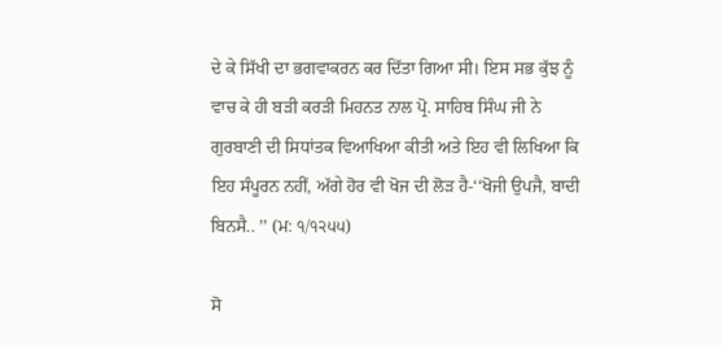ਦੇ ਕੇ ਸਿੱਖੀ ਦਾ ਭਗਵਾਕਰਨ ਕਰ ਦਿੱਤਾ ਗਿਆ ਸੀ। ਇਸ ਸਭ ਕੁੱਝ ਨੂੰ ਵਾਚ ਕੇ ਹੀ ਬੜੀ ਕਰੜੀ ਮਿਹਨਤ ਨਾਲ ਪ੍ਰੋ. ਸਾਹਿਬ ਸਿੰਘ ਜੀ ਨੇ ਗੁਰਬਾਣੀ ਦੀ ਸਿਧਾਂਤਕ ਵਿਆਖਿਆ ਕੀਤੀ ਅਤੇ ਇਹ ਵੀ ਲਿਖਿਆ ਕਿ ਇਹ ਸੰਪੂਰਨ ਨਹੀਂ, ਅੱਗੇ ਹੋਰ ਵੀ ਖੋਜ ਦੀ ਲੋੜ ਹੈ-‘‘ਖੋਜੀ ਉਪਜੈ, ਬਾਦੀ ਬਿਨਸੈ.. ’’ (ਮ: ੧/੧੨੫੫)

ਸੋ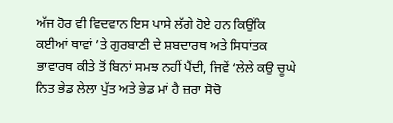ਅੱਜ ਹੋਰ ਵੀ ਵਿਦਵਾਨ ਇਸ ਪਾਸੇ ਲੱਗੇ ਹੋਏ ਹਨ ਕਿਉਂਕਿ ਕਈਆਂ ਥਾਵਾਂ ’ਤੇ ਗੁਰਬਾਣੀ ਦੇ ਸ਼ਬਦਾਰਥ ਅਤੇ ਸਿਧਾਂਤਕ ਭਾਵਾਰਥ ਕੀਤੇ ਤੋਂ ਬਿਨਾਂ ਸਮਝ ਨਹੀਂ ਪੈਂਦੀ, ਜਿਵੇਂ ‘ਲੇਲੇ ਕਉ ਚੂਘੇ ਨਿਤ ਭੇਡ ਲੇਲਾ ਪੁੱਤ ਅਤੇ ਭੇਡ ਮਾਂ ਹੈ ਜ਼ਰਾ ਸੋਚੋ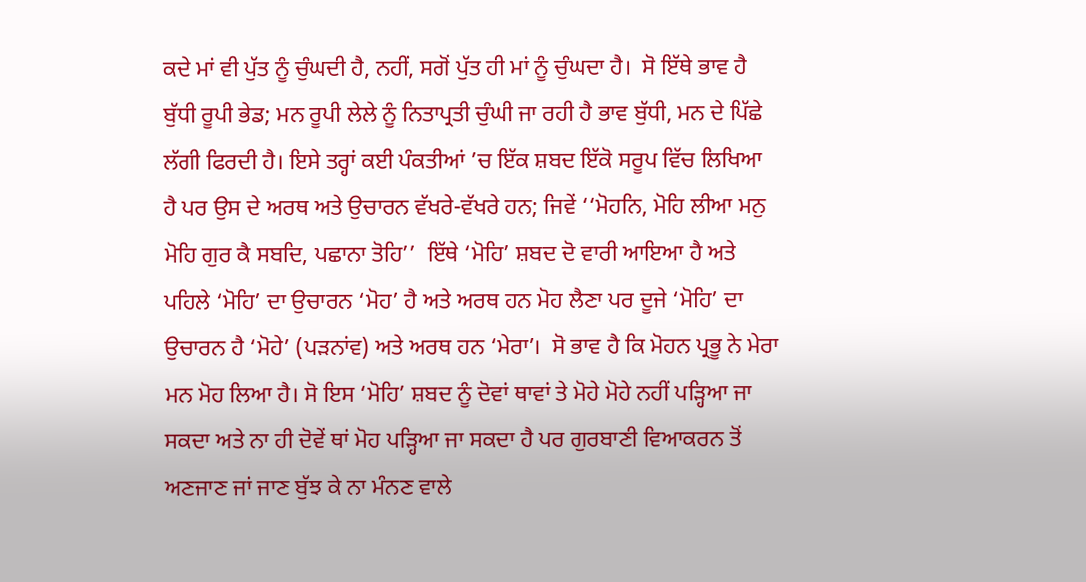ਕਦੇ ਮਾਂ ਵੀ ਪੁੱਤ ਨੂੰ ਚੁੰਘਦੀ ਹੈ, ਨਹੀਂ, ਸਗੋਂ ਪੁੱਤ ਹੀ ਮਾਂ ਨੂੰ ਚੁੰਘਦਾ ਹੈ।  ਸੋ ਇੱਥੇ ਭਾਵ ਹੈ ਬੁੱਧੀ ਰੂਪੀ ਭੇਡ; ਮਨ ਰੂਪੀ ਲੇਲੇ ਨੂੰ ਨਿਤਾਪ੍ਰਤੀ ਚੁੰਘੀ ਜਾ ਰਹੀ ਹੈ ਭਾਵ ਬੁੱਧੀ, ਮਨ ਦੇ ਪਿੱਛੇ ਲੱਗੀ ਫਿਰਦੀ ਹੈ। ਇਸੇ ਤਰ੍ਹਾਂ ਕਈ ਪੰਕਤੀਆਂ ’ਚ ਇੱਕ ਸ਼ਬਦ ਇੱਕੋ ਸਰੂਪ ਵਿੱਚ ਲਿਖਿਆ ਹੈ ਪਰ ਉਸ ਦੇ ਅਰਥ ਅਤੇ ਉਚਾਰਨ ਵੱਖਰੇ-ਵੱਖਰੇ ਹਨ; ਜਿਵੇਂ ‘‘ਮੋਹਨਿ, ਮੋਹਿ ਲੀਆ ਮਨੁ ਮੋਹਿ ਗੁਰ ਕੈ ਸਬਦਿ, ਪਛਾਨਾ ਤੋਹਿ’’  ਇੱਥੇ ‘ਮੋਹਿ’ ਸ਼ਬਦ ਦੋ ਵਾਰੀ ਆਇਆ ਹੈ ਅਤੇ ਪਹਿਲੇ ‘ਮੋਹਿ’ ਦਾ ਉਚਾਰਨ ‘ਮੋਹ’ ਹੈ ਅਤੇ ਅਰਥ ਹਨ ਮੋਹ ਲੈਣਾ ਪਰ ਦੂਜੇ ‘ਮੋਹਿ’ ਦਾ ਉਚਾਰਨ ਹੈ ‘ਮੋਹੇ’ (ਪੜਨਾਂਵ) ਅਤੇ ਅਰਥ ਹਨ ‘ਮੇਰਾ’।  ਸੋ ਭਾਵ ਹੈ ਕਿ ਮੋਹਨ ਪ੍ਰਭੂ ਨੇ ਮੇਰਾ ਮਨ ਮੋਹ ਲਿਆ ਹੈ। ਸੋ ਇਸ ‘ਮੋਹਿ’ ਸ਼ਬਦ ਨੂੰ ਦੋਵਾਂ ਥਾਵਾਂ ਤੇ ਮੋਹੇ ਮੋਹੇ ਨਹੀਂ ਪੜ੍ਹਿਆ ਜਾ ਸਕਦਾ ਅਤੇ ਨਾ ਹੀ ਦੋਵੇਂ ਥਾਂ ਮੋਹ ਪੜ੍ਹਿਆ ਜਾ ਸਕਦਾ ਹੈ ਪਰ ਗੁਰਬਾਣੀ ਵਿਆਕਰਨ ਤੋਂ ਅਣਜਾਣ ਜਾਂ ਜਾਣ ਬੁੱਝ ਕੇ ਨਾ ਮੰਨਣ ਵਾਲੇ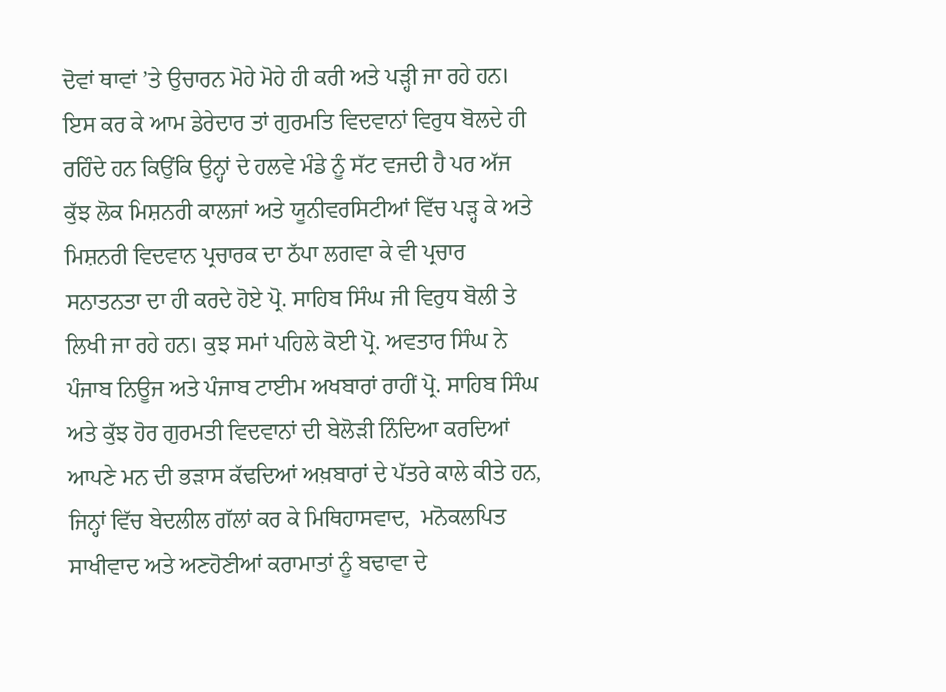ਦੋਵਾਂ ਥਾਵਾਂ ’ਤੇ ਉਚਾਰਨ ਮੋਹੇ ਮੋਹੇ ਹੀ ਕਰੀ ਅਤੇ ਪੜ੍ਹੀ ਜਾ ਰਹੇ ਹਨ। ਇਸ ਕਰ ਕੇ ਆਮ ਡੇਰੇਦਾਰ ਤਾਂ ਗੁਰਮਤਿ ਵਿਦਵਾਨਾਂ ਵਿਰੁਧ ਬੋਲਦੇ ਹੀ ਰਹਿੰਦੇ ਹਨ ਕਿਉਂਕਿ ਉਨ੍ਹਾਂ ਦੇ ਹਲਵੇ ਮੰਡੇ ਨੂੰ ਸੱਟ ਵਜਦੀ ਹੈ ਪਰ ਅੱਜ ਕੁੱਝ ਲੋਕ ਮਿਸ਼ਨਰੀ ਕਾਲਜਾਂ ਅਤੇ ਯੂਨੀਵਰਸਿਟੀਆਂ ਵਿੱਚ ਪੜ੍ਹ ਕੇ ਅਤੇ ਮਿਸ਼ਨਰੀ ਵਿਦਵਾਨ ਪ੍ਰਚਾਰਕ ਦਾ ਠੱਪਾ ਲਗਵਾ ਕੇ ਵੀ ਪ੍ਰਚਾਰ ਸਨਾਤਨਤਾ ਦਾ ਹੀ ਕਰਦੇ ਹੋਏ ਪ੍ਰੋ. ਸਾਹਿਬ ਸਿੰਘ ਜੀ ਵਿਰੁਧ ਬੋਲੀ ਤੇ ਲਿਖੀ ਜਾ ਰਹੇ ਹਨ। ਕੁਝ ਸਮਾਂ ਪਹਿਲੇ ਕੋਈ ਪ੍ਰੋ. ਅਵਤਾਰ ਸਿੰਘ ਨੇ ਪੰਜਾਬ ਨਿਊਜ ਅਤੇ ਪੰਜਾਬ ਟਾਈਮ ਅਖਬਾਰਾਂ ਰਾਹੀਂ ਪ੍ਰੋ. ਸਾਹਿਬ ਸਿੰਘ ਅਤੇ ਕੁੱਝ ਹੋਰ ਗੁਰਮਤੀ ਵਿਦਵਾਨਾਂ ਦੀ ਬੇਲੋੜੀ ਨਿੰਦਿਆ ਕਰਦਿਆਂ ਆਪਣੇ ਮਨ ਦੀ ਭੜਾਸ ਕੱਢਦਿਆਂ ਅਖ਼ਬਾਰਾਂ ਦੇ ਪੱਤਰੇ ਕਾਲੇ ਕੀਤੇ ਹਨ, ਜਿਨ੍ਹਾਂ ਵਿੱਚ ਬੇਦਲੀਲ ਗੱਲਾਂ ਕਰ ਕੇ ਮਿਥਿਹਾਸਵਾਦ,  ਮਨੋਕਲਪਿਤ ਸਾਖੀਵਾਦ ਅਤੇ ਅਣਹੋਣੀਆਂ ਕਰਾਮਾਤਾਂ ਨੂੰ ਬਢਾਵਾ ਦੇ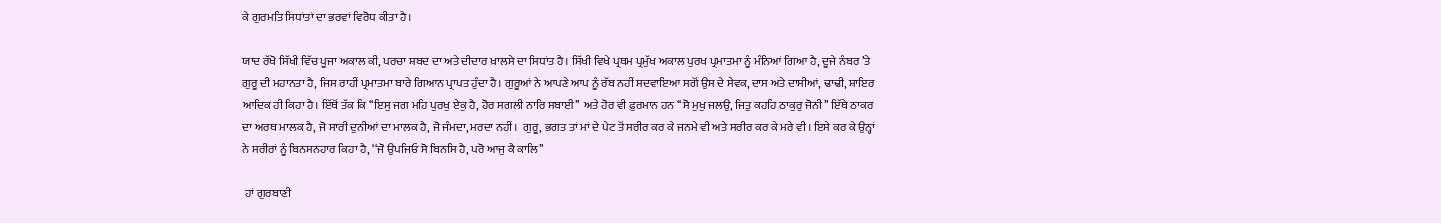ਕੇ ਗੁਰਮਤਿ ਸਿਧਾਂਤਾਂ ਦਾ ਭਰਵਾਂ ਵਿਰੋਧ ਕੀਤਾ ਹੈ।

ਯਾਦ ਰੱਖੋ ਸਿੱਖੀ ਵਿੱਚ ਪੂਜਾ ਅਕਾਲ ਕੀ, ਪਰਚਾ ਸ਼ਬਦ ਦਾ ਅਤੇ ਦੀਦਾਰ ਖ਼ਾਲਸੇ ਦਾ ਸਿਧਾਂਤ ਹੈ। ਸਿੱਖੀ ਵਿਖੇ ਪ੍ਰਥਮ ਪ੍ਰਮੁੱਖ ਅਕਾਲ ਪੁਰਖ ਪ੍ਰਮਾਤਮਾ ਨੂੰ ਮੰਨਿਆਂ ਗਿਆ ਹੈ, ਦੂਜੇ ਨੰਬਰ ’ਤੇ ਗੁਰੂ ਦੀ ਮਹਾਨਤਾ ਹੈ, ਜਿਸ ਰਾਹੀਂ ਪ੍ਰਮਾਤਮਾ ਬਾਰੇ ਗਿਆਨ ਪ੍ਰਾਪਤ ਹੁੰਦਾ ਹੈ। ਗੁਰੂਆਂ ਨੇ ਆਪਣੇ ਆਪ ਨੂੰ ਰੱਬ ਨਹੀਂ ਸਦਵਾਇਆ ਸਗੋਂ ਉਸ ਦੇ ਸੇਵਕ, ਦਾਸ ਅਤੇ ਦਾਸੀਆਂ, ਢਾਢੀ, ਸ਼ਾਇਰ ਆਦਿਕ ਹੀ ਕਿਹਾ ਹੈ। ਇੱਥੋਂ ਤੱਕ ਕਿ ‘‘ਇਸੁ ਜਗ ਮਹਿ ਪੁਰਖੁ ਏਕੁ ਹੈ, ਹੋਰ ਸਗਲੀ ਨਾਰਿ ਸਬਾਈ’’  ਅਤੇ ਹੋਰ ਵੀ ਫ਼ੁਰਮਾਨ ਹਨ ‘‘ਸੋ ਮੁਖੁ ਜਲਉ, ਜਿਤੁ ਕਹਹਿ ਠਾਕੁਰੁ ਜੋਨੀ’’ ਇੱਥੇ ਠਾਕਰ ਦਾ ਅਰਥ ਮਾਲਕ ਹੈ, ਜੋ ਸਾਰੀ ਦੁਨੀਆਂ ਦਾ ਮਾਲਕ ਹੈ, ਜੋ ਜੰਮਦਾ, ਮਰਦਾ ਨਹੀਂ।  ਗੁਰੂ, ਭਗਤ ਤਾਂ ਮਾਂ ਦੇ ਪੇਟ ਤੋਂ ਸਰੀਰ ਕਰ ਕੇ ਜਨਮੇ ਵੀ ਅਤੇ ਸਰੀਰ ਕਰ ਕੇ ਮਰੇ ਵੀ। ਇਸੇ ਕਰ ਕੇ ਉਨ੍ਹਾਂ ਨੇ ਸਰੀਰਾਂ ਨੂੰ ਬਿਨਸਨਹਾਰ ਕਿਹਾ ਹੈ, ‘‘ਜੋ ਉਪਜਿਓ ਸੋ ਬਿਨਸਿ ਹੈ, ਪਰੋ ਆਜੁ ਕੈ ਕਾਲਿ’’

 ਹਾਂ ਗੁਰਬਾਣੀ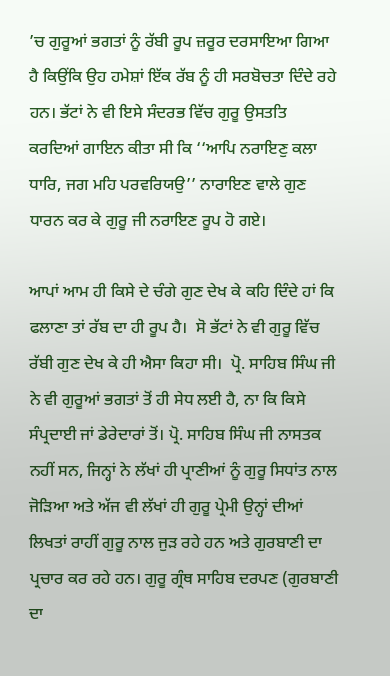’ਚ ਗੁਰੂਆਂ ਭਗਤਾਂ ਨੂੰ ਰੱਬੀ ਰੂਪ ਜ਼ਰੂਰ ਦਰਸਾਇਆ ਗਿਆ ਹੈ ਕਿਉਂਕਿ ਉਹ ਹਮੇਸ਼ਾਂ ਇੱਕ ਰੱਬ ਨੂੰ ਹੀ ਸਰਬੋਚਤਾ ਦਿੰਦੇ ਰਹੇ ਹਨ। ਭੱਟਾਂ ਨੇ ਵੀ ਇਸੇ ਸੰਦਰਭ ਵਿੱਚ ਗੁਰੂ ਉਸਤਤਿ ਕਰਦਿਆਂ ਗਾਇਨ ਕੀਤਾ ਸੀ ਕਿ ‘‘ਆਪਿ ਨਰਾਇਣੁ ਕਲਾ ਧਾਰਿ, ਜਗ ਮਹਿ ਪਰਵਰਿਯਉ’’ ਨਾਰਾਇਣ ਵਾਲੇ ਗੁਣ ਧਾਰਨ ਕਰ ਕੇ ਗੁਰੂ ਜੀ ਨਰਾਇਣ ਰੂਪ ਹੋ ਗਏ।

ਆਪਾਂ ਆਮ ਹੀ ਕਿਸੇ ਦੇ ਚੰਗੇ ਗੁਣ ਦੇਖ ਕੇ ਕਹਿ ਦਿੰਦੇ ਹਾਂ ਕਿ ਫਲਾਣਾ ਤਾਂ ਰੱਬ ਦਾ ਹੀ ਰੂਪ ਹੈ।  ਸੋ ਭੱਟਾਂ ਨੇ ਵੀ ਗੁਰੂ ਵਿੱਚ ਰੱਬੀ ਗੁਣ ਦੇਖ ਕੇ ਹੀ ਐਸਾ ਕਿਹਾ ਸੀ।  ਪ੍ਰੋ. ਸਾਹਿਬ ਸਿੰਘ ਜੀ ਨੇ ਵੀ ਗੁਰੂਆਂ ਭਗਤਾਂ ਤੋਂ ਹੀ ਸੇਧ ਲਈ ਹੈ, ਨਾ ਕਿ ਕਿਸੇ ਸੰਪ੍ਰਦਾਈ ਜਾਂ ਡੇਰੇਦਾਰਾਂ ਤੋਂ। ਪ੍ਰੋ. ਸਾਹਿਬ ਸਿੰਘ ਜੀ ਨਾਸਤਕ ਨਹੀਂ ਸਨ, ਜਿਨ੍ਹਾਂ ਨੇ ਲੱਖਾਂ ਹੀ ਪ੍ਰਾਣੀਆਂ ਨੂੰ ਗੁਰੂ ਸਿਧਾਂਤ ਨਾਲ ਜੋੜਿਆ ਅਤੇ ਅੱਜ ਵੀ ਲੱਖਾਂ ਹੀ ਗੁਰੂ ਪ੍ਰੇਮੀ ਉਨ੍ਹਾਂ ਦੀਆਂ ਲਿਖਤਾਂ ਰਾਹੀਂ ਗੁਰੂ ਨਾਲ ਜੁੜ ਰਹੇ ਹਨ ਅਤੇ ਗੁਰਬਾਣੀ ਦਾ ਪ੍ਰਚਾਰ ਕਰ ਰਹੇ ਹਨ। ਗੁਰੂ ਗ੍ਰੰਥ ਸਾਹਿਬ ਦਰਪਣ (ਗੁਰਬਾਣੀ ਦਾ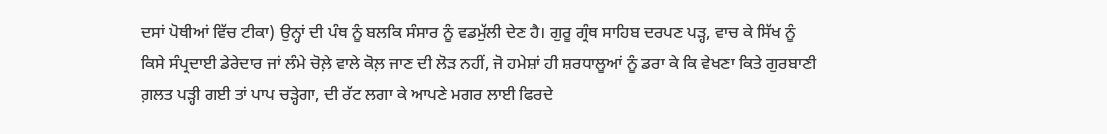ਦਸਾਂ ਪੋਥੀਆਂ ਵਿੱਚ ਟੀਕਾ) ਉਨ੍ਹਾਂ ਦੀ ਪੰਥ ਨੂੰ ਬਲਕਿ ਸੰਸਾਰ ਨੂੰ ਵਡਮੁੱਲੀ ਦੇਣ ਹੈ। ਗੁਰੂ ਗ੍ਰੰਥ ਸਾਹਿਬ ਦਰਪਣ ਪੜ੍ਹ, ਵਾਚ ਕੇ ਸਿੱਖ ਨੂੰ ਕਿਸੇ ਸੰਪ੍ਰਦਾਈ ਡੇਰੇਦਾਰ ਜਾਂ ਲੰਮੇ ਚੋਲ਼ੇ ਵਾਲੇ ਕੋਲ਼ ਜਾਣ ਦੀ ਲੋੜ ਨਹੀਂ, ਜੋ ਹਮੇਸ਼ਾਂ ਹੀ ਸ਼ਰਧਾਲੂਆਂ ਨੂੰ ਡਰਾ ਕੇ ਕਿ ਵੇਖਣਾ ਕਿਤੇ ਗੁਰਬਾਣੀ ਗ਼ਲਤ ਪੜ੍ਹੀ ਗਈ ਤਾਂ ਪਾਪ ਚੜ੍ਹੇਗਾ, ਦੀ ਰੱਟ ਲਗਾ ਕੇ ਆਪਣੇ ਮਗਰ ਲਾਈ ਫਿਰਦੇ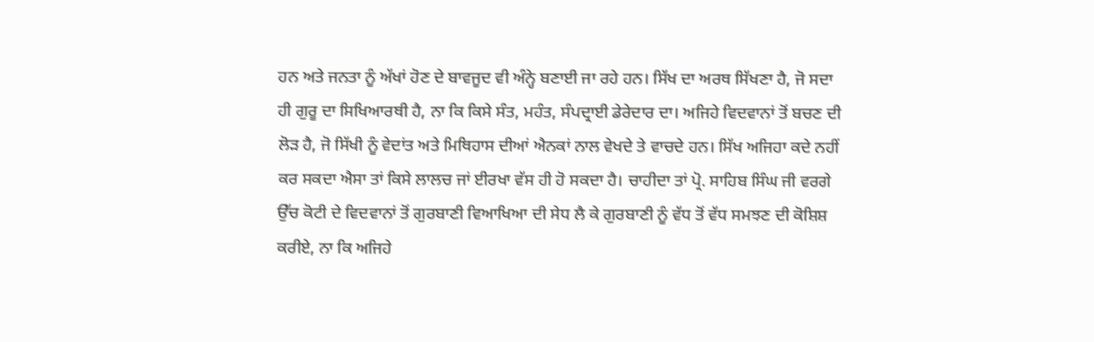ਹਨ ਅਤੇ ਜਨਤਾ ਨੂੰ ਅੱਖਾਂ ਹੋਣ ਦੇ ਬਾਵਜੂਦ ਵੀ ਅੰਨ੍ਹੇ ਬਣਾਈ ਜਾ ਰਹੇ ਹਨ। ਸਿੱਖ ਦਾ ਅਰਥ ਸਿੱਖਣਾ ਹੈ, ਜੋ ਸਦਾ ਹੀ ਗੁਰੂ ਦਾ ਸਿਖਿਆਰਥੀ ਹੈ, ਨਾ ਕਿ ਕਿਸੇ ਸੰਤ, ਮਹੰਤ, ਸੰਪਦ੍ਰਾਈ ਡੇਰੇਦਾਰ ਦਾ। ਅਜਿਹੇ ਵਿਦਵਾਨਾਂ ਤੋਂ ਬਚਣ ਦੀ ਲੋੜ ਹੈ, ਜੋ ਸਿੱਖੀ ਨੂੰ ਵੇਦਾਂਤ ਅਤੇ ਮਿਥਿਹਾਸ ਦੀਆਂ ਐਨਕਾਂ ਨਾਲ ਵੇਖਦੇ ਤੇ ਵਾਚਦੇ ਹਨ। ਸਿੱਖ ਅਜਿਹਾ ਕਦੇ ਨਹੀਂ ਕਰ ਸਕਦਾ ਐਸਾ ਤਾਂ ਕਿਸੇ ਲਾਲਚ ਜਾਂ ਈਰਖਾ ਵੱਸ ਹੀ ਹੋ ਸਕਦਾ ਹੈ। ਚਾਹੀਦਾ ਤਾਂ ਪ੍ਰੋ. ਸਾਹਿਬ ਸਿੰਘ ਜੀ ਵਰਗੇ ਉੱਚ ਕੋਟੀ ਦੇ ਵਿਦਵਾਨਾਂ ਤੋਂ ਗੁਰਬਾਣੀ ਵਿਆਖਿਆ ਦੀ ਸੇਧ ਲੈ ਕੇ ਗੁਰਬਾਣੀ ਨੂੰ ਵੱਧ ਤੋਂ ਵੱਧ ਸਮਝਣ ਦੀ ਕੋਸ਼ਿਸ਼ ਕਰੀਏ, ਨਾ ਕਿ ਅਜਿਹੇ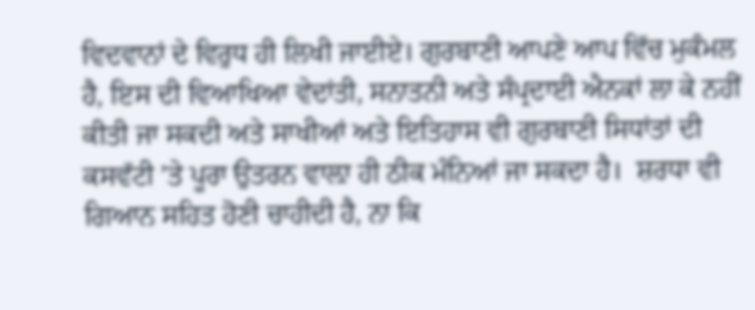ਵਿਦਵਾਨਾਂ ਦੇ ਵਿਰੁਧ ਹੀ ਲਿਖੀ ਜਾਈਏ। ਗੁਰਬਾਣੀ ਆਪਣੇ ਆਪ ਵਿੱਚ ਮੁਕੰਮਲ ਹੈ, ਇਸ ਦੀ ਵਿਆਖਿਆ ਵੇਦਾਂਤੀ, ਸਨਾਤਨੀ ਅਤੇ ਸੰਪ੍ਰਦਾਈ ਐਨਕਾਂ ਲਾ ਕੇ ਨਹੀਂ ਕੀਤੀ ਜਾ ਸਕਦੀ ਅਤੇ ਸਾਖੀਆਂ ਅਤੇ ਇਤਿਹਾਸ ਵੀ ਗੁਰਬਾਣੀ ਸਿਧਾਂਤਾਂ ਦੀ ਕਸਵੱਟੀ ’ਤੇ ਪੂਰਾ ਉਤਰਨ ਵਾਲ਼ਾ ਹੀ ਠੀਕ ਮੰਨਿਆਂ ਜਾ ਸਕਦਾ ਹੈ।  ਸ਼ਰਧਾ ਵੀ ਗਿਆਨ ਸਹਿਤ ਹੋਣੀ ਚਾਹੀਦੀ ਹੈ, ਨਾ ਕਿ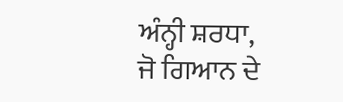ਅੰਨ੍ਹੀ ਸ਼ਰਧਾ, ਜੋ ਗਿਆਨ ਦੇ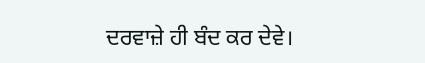ਦਰਵਾਜ਼ੇ ਹੀ ਬੰਦ ਕਰ ਦੇਵੇ।